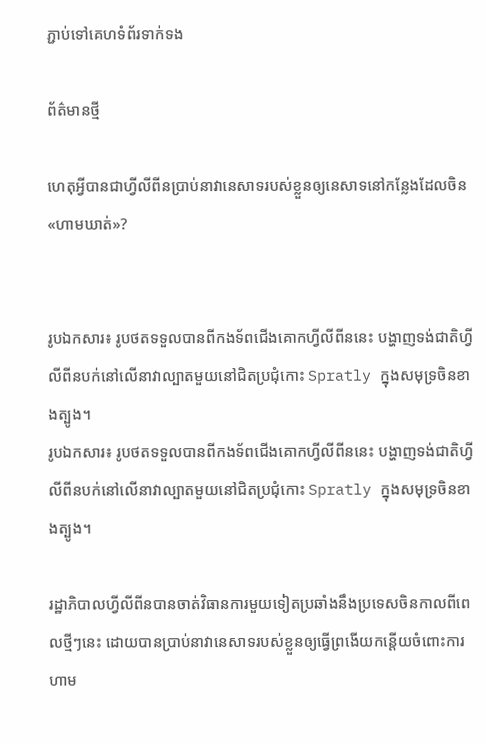ភ្ជាប់ទៅគេហទំព័រទាក់ទង

ព័ត៌មានថ្មី

ហេតុអ្វីបានជាហ្វីលីពីនប្រាប់នាវានេសាទរបស់ខ្លួនឲ្យនេសាទនៅកន្លែងដែលចិន «ហាមឃាត់»?


រូបឯកសារ៖ រូបថតទទួលបានពីកងទ័ពជើងគោកហ្វីលីពីននេះ បង្ហាញទង់ជាតិហ្វីលីពីនបក់នៅលើនាវាល្បាតមួយនៅជិតប្រជុំកោះ Spratly ក្នុងសមុទ្រចិនខាងត្បូង។
រូបឯកសារ៖ រូបថតទទួលបានពីកងទ័ពជើងគោកហ្វីលីពីននេះ បង្ហាញទង់ជាតិហ្វីលីពីនបក់នៅលើនាវាល្បាតមួយនៅជិតប្រជុំកោះ Spratly ក្នុងសមុទ្រចិនខាងត្បូង។

រដ្ឋាភិបាលហ្វីលីពីនបានចាត់វិធានការមួយទៀតប្រឆាំងនឹងប្រទេសចិនកាលពីពេលថ្មីៗនេះ ដោយបានប្រាប់នាវានេសាទរបស់ខ្លួនឲ្យធ្វើព្រងើយកន្តើយចំពោះការហាម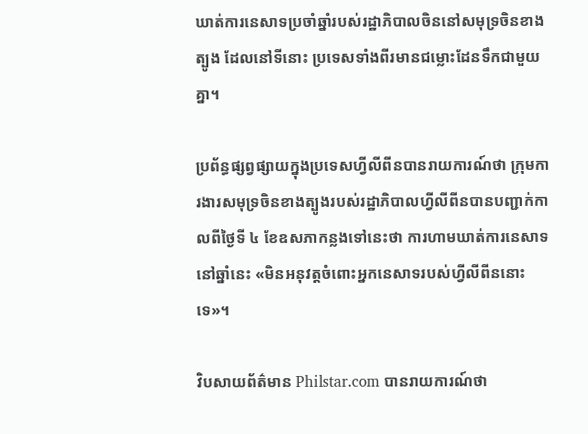ឃាត់ការនេសាទប្រចាំឆ្នាំរបស់រដ្ឋាភិបាលចិននៅសមុទ្រចិនខាងត្បូង ដែលនៅទីនោះ ប្រទេសទាំងពីរមានជម្លោះដែនទឹកជាមួយគ្នា។

ប្រព័ន្ធផ្សព្វផ្សាយក្នុងប្រទេសហ្វីលីពីនបានរាយការណ៍ថា ក្រុមការងារសមុទ្រចិនខាងត្បូងរបស់រដ្ឋាភិបាលហ្វីលីពីនបានបញ្ជាក់កាលពីថ្ងៃទី ៤ ខែឧសភាកន្លងទៅនេះថា ការហាមឃាត់ការនេសាទនៅឆ្នាំនេះ «មិនអនុវត្តចំពោះអ្នកនេសាទរបស់ហ្វីលីពីននោះទេ»។

វិបសាយព័ត៌មាន Philstar.com បានរាយការណ៍ថា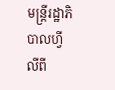មន្ត្រីរដ្ឋាភិបាលហ្វីលីពី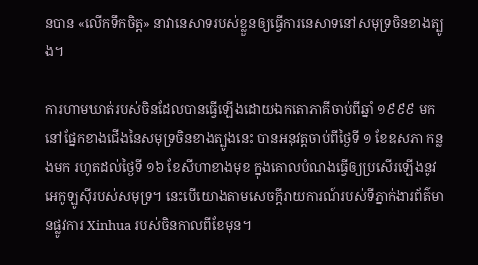នបាន «លើកទឹកចិត្ត» នាវានេសាទរបស់ខ្លួនឲ្យធ្វើការនេសាទនៅសមុទ្រចិនខាងត្បូង។

ការហាមឃាត់របស់ចិនដែលបានធ្វើឡើងដោយឯកតោភាគីចាប់ពីឆ្នាំ ១៩៩៩ មក នៅផ្នែកខាងជើងនៃសមុទ្រចិនខាងត្បូងនេះ បានអនុវត្តចាប់ពីថ្ងៃទី ១ ខែឧសភា កន្លងមក រហូតដល់ថ្ងៃទី ១៦ ខែសីហាខាងមុខ ក្នុងគោលបំណងធ្វើឲ្យប្រសើរឡើងនូវអេកូឡូស៊ីរបស់សមុទ្រ។ នេះបើយោងតាមសេចក្ដីរាយការណ៍របស់ទីភ្នាក់ងារព័ត៌មានផ្លូវការ Xinhua របស់ចិនកាលពីខែមុន។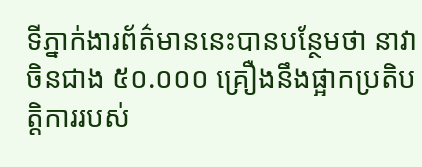ទីភ្នាក់ងារព័ត៌មាននេះបានបន្ថែមថា នាវាចិនជាង ៥០.០០០ គ្រឿងនឹងផ្អាកប្រតិបត្តិការរបស់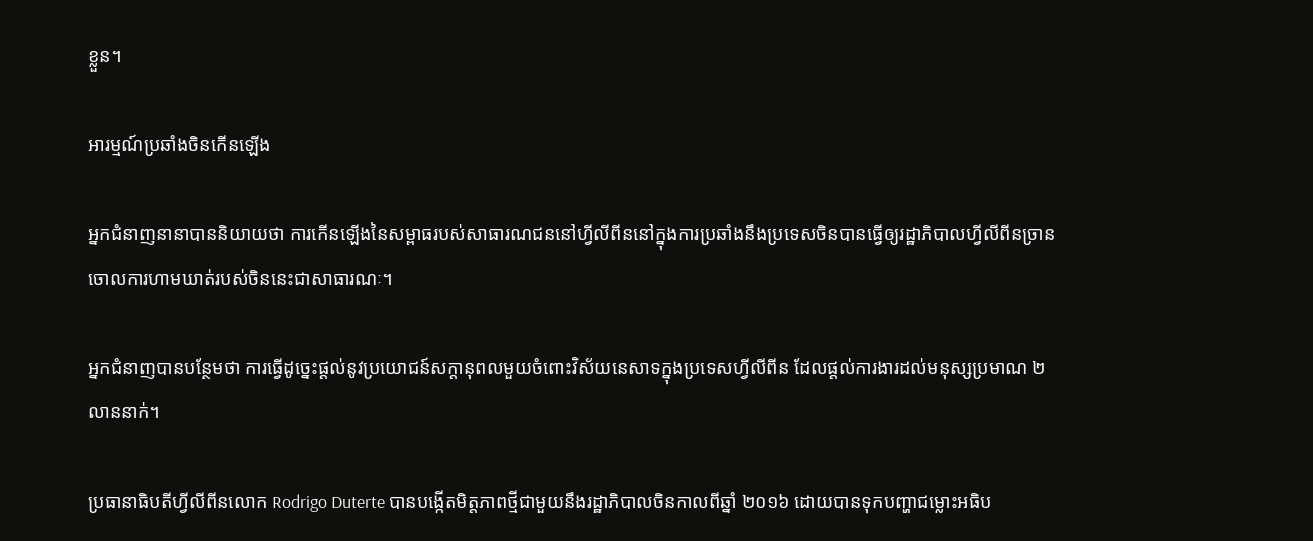ខ្លួន។

អារម្មណ៍ប្រឆាំងចិនកើនឡើង

អ្នកជំនាញនានាបាននិយាយថា ការកើនឡើងនៃសម្ពាធរបស់សាធារណជននៅហ្វីលីពីននៅក្នុងការប្រឆាំងនឹងប្រទេសចិនបានធ្វើឲ្យរដ្ឋាភិបាលហ្វីលីពីនច្រានចោលការហាមឃាត់របស់ចិននេះជាសាធារណៈ។

អ្នកជំនាញបានបន្ថែមថា ការធ្វើដូច្នេះផ្ដល់នូវប្រយោជន៍សក្តានុពលមួយចំពោះវិស័យនេសាទក្នុងប្រទេសហ្វីលីពីន ដែលផ្តល់ការងារដល់មនុស្សប្រមាណ ២ លាននាក់។

ប្រធានាធិបតីហ្វីលីពីនលោក Rodrigo Duterte បានបង្កើតមិត្តភាពថ្មីជាមួយនឹងរដ្ឋាភិបាលចិនកាលពីឆ្នាំ ២០១៦ ដោយបានទុកបញ្ហាជម្លោះអធិប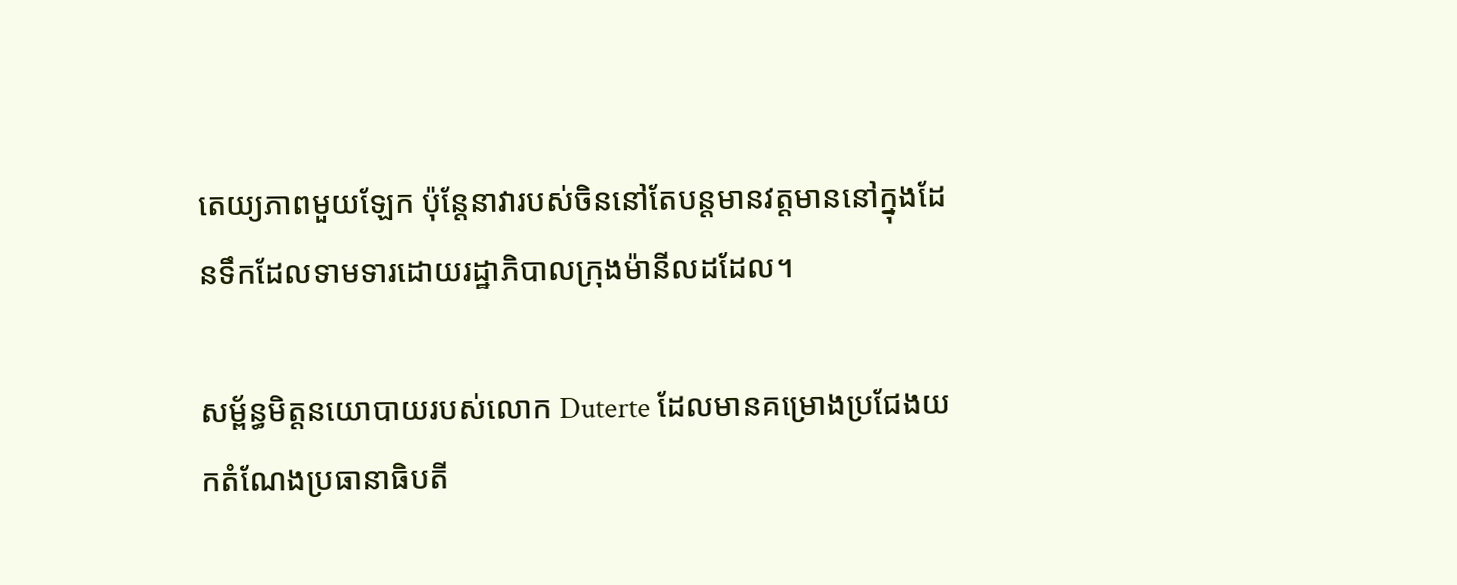តេយ្យភាពមួយឡែក ប៉ុន្តែនាវារបស់ចិននៅតែបន្តមានវត្តមាននៅក្នុងដែនទឹកដែលទាមទារដោយរដ្ឋាភិបាលក្រុងម៉ានីលដដែល។

សម្ព័ន្ធមិត្តនយោបាយរបស់លោក Duterte ដែលមានគម្រោងប្រជែងយកតំណែងប្រធានាធិបតី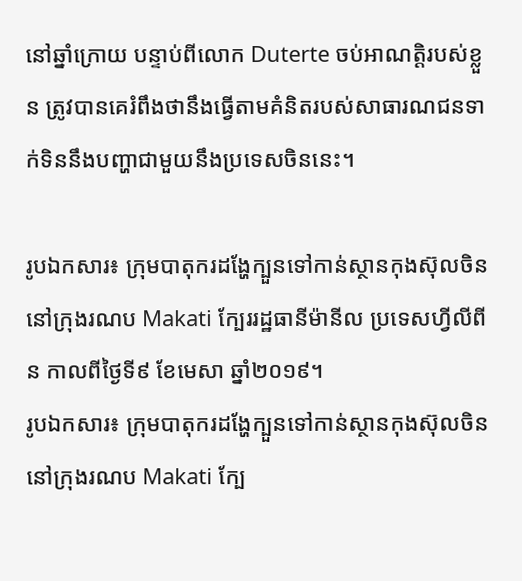នៅឆ្នាំក្រោយ បន្ទាប់ពីលោក Duterte ចប់អាណត្តិរបស់ខ្លួន ត្រូវបានគេរំពឹងថានឹងធ្វើតាមគំនិតរបស់សាធារណជនទាក់ទិននឹងបញ្ហាជាមួយនឹងប្រទេសចិននេះ។

រូបឯកសារ៖ ក្រុមបាតុករដង្ហែក្បួនទៅកាន់ស្ថានកុងស៊ុលចិននៅក្រុងរណប Makati ក្បែររដ្ឋធានីម៉ានីល ប្រទេសហ្វីលីពីន កាលពីថ្ងៃទី៩ ខែមេសា ឆ្នាំ២០១៩។
រូបឯកសារ៖ ក្រុមបាតុករដង្ហែក្បួនទៅកាន់ស្ថានកុងស៊ុលចិននៅក្រុងរណប Makati ក្បែ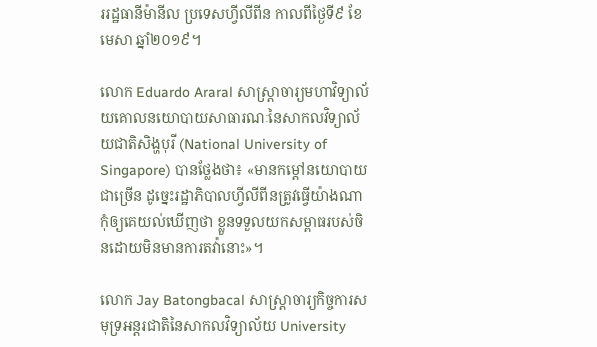ររដ្ឋធានីម៉ានីល ប្រទេសហ្វីលីពីន កាលពីថ្ងៃទី៩ ខែមេសា ឆ្នាំ២០១៩។

លោក Eduardo Araral សាស្ត្រាចារ្យមហាវិទ្យាល័យគោលនយោបាយសាធារណៈនៃសាកលវិទ្យាល័យជាតិសិង្ហបុរី (National University of Singapore) បានថ្លែងថា៖ «មានកម្តៅនយោបាយជាច្រើន ដូច្នេះរដ្ឋាភិបាលហ្វីលីពីនត្រូវធ្វើយ៉ាងណាកុំឲ្យគេយល់ឃើញថា ខ្លួនទទួលយកសម្ពាធរបស់ចិនដោយមិនមានការតវ៉ានោះ»។

លោក Jay Batongbacal សាស្ត្រាចារ្យកិច្ចការសមុទ្រអន្តរជាតិនៃសាកលវិទ្យាល័យ University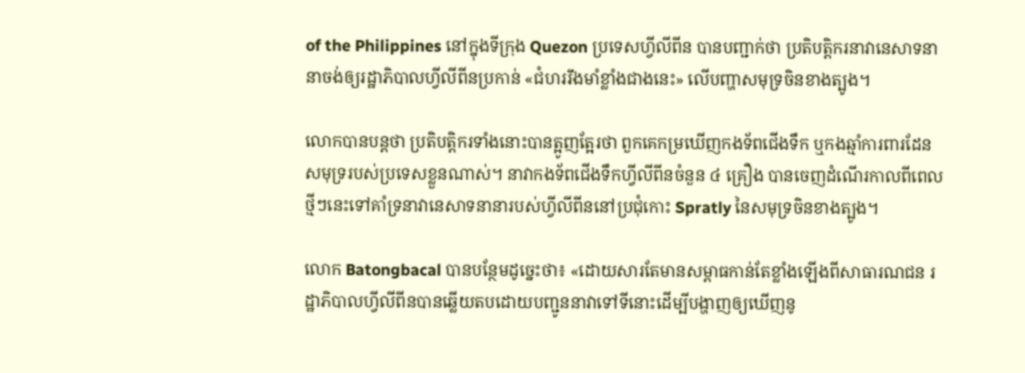of the Philippines នៅក្នុងទីក្រុង Quezon ប្រទេសហ្វីលីពីន បានបញ្ជាក់ថា ប្រតិបត្តិករនាវានេសាទនានាចង់ឲ្យរដ្ឋាភិបាលហ្វីលីពីនប្រកាន់ «ជំហររឹងមាំខ្លាំងជាងនេះ» លើបញ្ហាសមុទ្រចិនខាងត្បូង។

លោកបានបន្តថា ប្រតិបត្តិករទាំងនោះបានត្អូញត្អែរថា ពួកគេកម្រឃើញកងទ័ពជើងទឹក ឬកងឆ្មាំការពារដែនសមុទ្ររបស់ប្រទេសខ្លួនណាស់។ នាវាកងទ័ពជើងទឹកហ្វីលីពីនចំនួន ៤ គ្រឿង បានចេញដំណើរកាលពីពេលថ្មីៗនេះទៅគាំទ្រនាវានេសាទនានារបស់ហ្វីលីពីននៅប្រជុំកោះ Spratly នៃសមុទ្រចិនខាងត្បូង។

លោក Batongbacal បានបន្ថែមដូច្នេះថា៖ «ដោយសារតែមានសម្ពាធកាន់តែខ្លាំងឡើងពីសាធារណជន រដ្ឋាភិបាលហ្វីលីពីនបានឆ្លើយតបដោយបញ្ជូននាវាទៅទីនោះដើម្បីបង្ហាញឲ្យឃើញនូ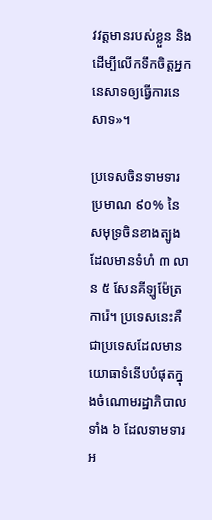វវត្តមានរបស់ខ្លួន និងដើម្បីលើកទឹកចិត្តអ្នកនេសាទឲ្យធ្វើការនេសាទ»។

ប្រទេសចិនទាមទារប្រមាណ ៩០% នៃសមុទ្រចិនខាងត្បូងដែលមានទំហំ ៣ លាន ៥ សែនគីឡូម៉ែត្រការ៉េ។ ប្រទេសនេះគឺជាប្រទេសដែលមានយោធាទំនើបបំផុតក្នុងចំណោមរដ្ឋាភិបាលទាំង ៦ ដែលទាមទារអ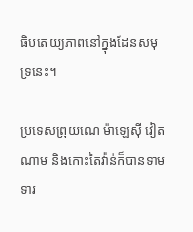ធិបតេយ្យភាពនៅក្នុងដែនសមុទ្រនេះ។

ប្រទេសព្រុយណេ ម៉ាឡេស៊ី វៀតណាម និងកោះតៃវ៉ាន់ក៏បានទាមទារ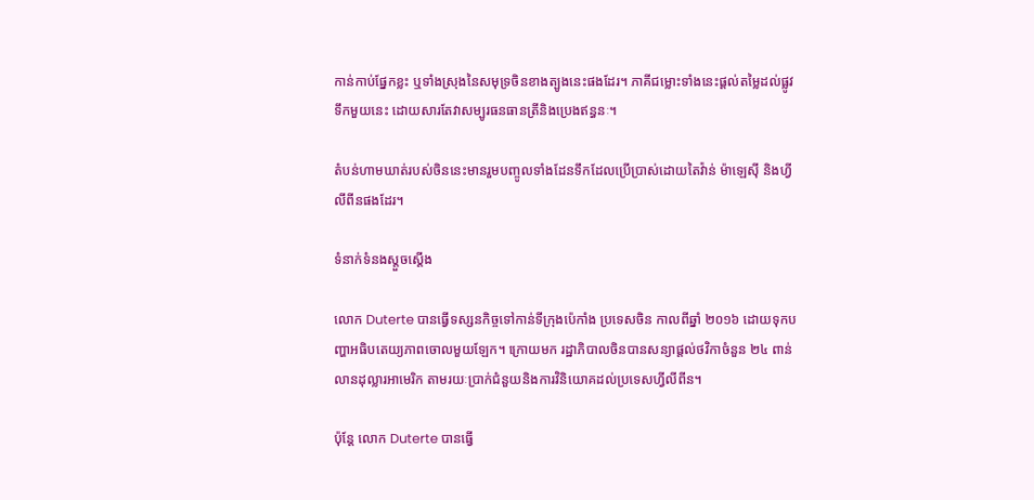កាន់កាប់ផ្នែកខ្លះ ឬទាំងស្រុងនៃសមុទ្រចិនខាងត្បូងនេះផងដែរ។ ភាគីជម្លោះទាំងនេះផ្តល់តម្លៃដល់ផ្លូវទឹកមួយនេះ ដោយសារតែវាសម្បូរធនធានត្រីនិងប្រេងឥន្ធនៈ។

តំបន់ហាមឃាត់របស់ចិននេះមានរួមបញ្ចូលទាំងដែនទឹកដែលប្រើប្រាស់ដោយតៃវ៉ាន់ ម៉ាឡេស៊ី និងហ្វីលីពីនផងដែរ។

ទំនាក់ទំនងស្តួចស្តើង

លោក Duterte បានធ្វើទស្សនកិច្ចទៅកាន់ទីក្រុងប៉េកាំង ប្រទេសចិន កាលពីឆ្នាំ ២០១៦ ដោយទុកបញ្ហាអធិបតេយ្យភាពចោលមួយឡែក។ ក្រោយមក រដ្ឋាភិបាលចិនបានសន្យាផ្តល់ថវិកាចំនួន ២៤ ពាន់លានដុល្លារអាមេរិក តាមរយៈប្រាក់ជំនួយនិងការវិនិយោគដល់ប្រទេសហ្វីលីពីន។

ប៉ុន្តែ លោក Duterte បានធ្វើ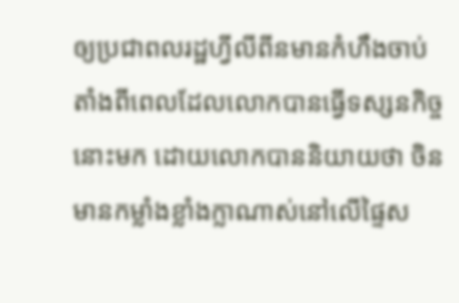ឲ្យប្រជាពលរដ្ឋហ្វីលីពីនមានកំហឹងចាប់តាំងពីពេលដែលលោកបានធ្វើទស្សនកិច្ចនោះមក ដោយលោកបាននិយាយថា ចិនមានកម្លាំងខ្លាំងក្លាណាស់នៅលើផ្ទៃស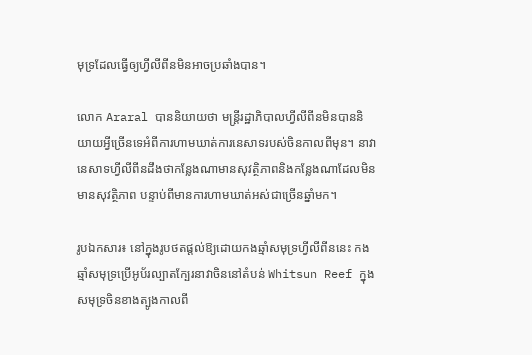មុទ្រដែលធ្វើឲ្យហ្វីលីពីនមិនអាចប្រឆាំងបាន។

លោក Araral បាននិយាយថា មន្ត្រីរដ្ឋាភិបាលហ្វីលីពីនមិនបាននិយាយអ្វីច្រើនទេអំពីការហាមឃាត់ការនេសាទរបស់ចិនកាលពីមុន។ នាវានេសាទហ្វីលីពីនដឹងថាកន្លែងណាមានសុវត្ថិភាពនិងកន្លែងណាដែលមិនមានសុវត្ថិភាព បន្ទាប់ពីមានការហាមឃាត់អស់ជាច្រើនឆ្នាំមក។

រូបឯកសារ៖ នៅក្នុងរូបថតផ្តល់ឱ្យដោយកងឆ្មាំសមុទ្រហ្វីលីពីននេះ កងឆ្មាំសមុទ្រប្រើអូប័រល្បាតក្បែរនាវាចិននៅតំបន់ Whitsun Reef ក្នុងសមុទ្រចិនខាងត្បូងកាលពី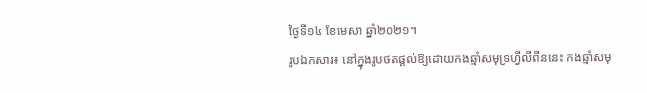ថ្ងៃទី១៤ ខែមេសា ឆ្នាំ២០២១។
រូបឯកសារ៖ នៅក្នុងរូបថតផ្តល់ឱ្យដោយកងឆ្មាំសមុទ្រហ្វីលីពីននេះ កងឆ្មាំសមុ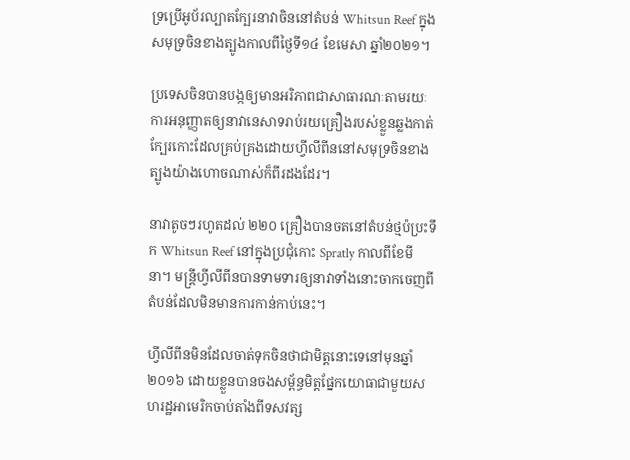ទ្រប្រើអូប័រល្បាតក្បែរនាវាចិននៅតំបន់ Whitsun Reef ក្នុងសមុទ្រចិនខាងត្បូងកាលពីថ្ងៃទី១៤ ខែមេសា ឆ្នាំ២០២១។

ប្រទេសចិនបានបង្កឲ្យមានអរិភាពជាសាធារណៈតាមរយៈការអនុញ្ញាតឲ្យនាវានេសាទរាប់រយគ្រឿងរបស់ខ្លួនឆ្លងកាត់ក្បែរកោះដែលគ្រប់គ្រងដោយហ្វីលីពីននៅសមុទ្រចិនខាងត្បូងយ៉ាងហោចណាស់ក៏ពីរដងដែរ។

នាវាតូចៗរហូតដល់ ២២០ គ្រឿងបានចតនៅតំបន់ថ្មប៉ប្រះទឹក Whitsun Reef នៅក្នុងប្រជុំកោះ Spratly កាលពីខែមីនា។ មន្ត្រីហ្វីលីពីនបានទាមទារឲ្យនាវាទាំងនោះចាកចេញពីតំបន់ដែលមិនមានការកាន់កាប់នេះ។

ហ្វីលីពីនមិនដែលចាត់ទុកចិនថាជាមិត្តនោះទេនៅមុនឆ្នាំ ២០១៦ ដោយខ្លួនបានចងសម្ព័ន្ធមិត្តផ្នែកយោធាជាមួយសហរដ្ឋអាមេរិកចាប់តាំងពីទសវត្ស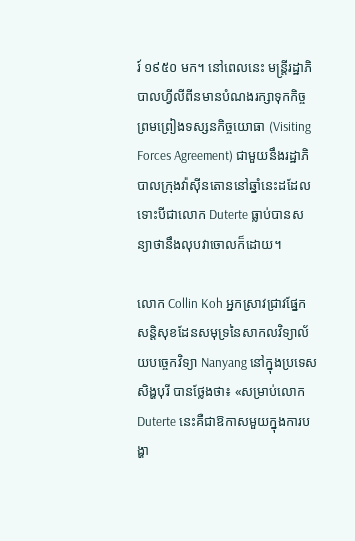រ៍ ១៩៥០ មក។ នៅពេលនេះ មន្ត្រីរដ្ឋាភិបាលហ្វីលីពីនមានបំណងរក្សាទុកកិច្ចព្រមព្រៀងទស្សនកិច្ចយោធា (Visiting Forces Agreement) ជាមួយនឹងរដ្ឋាភិបាលក្រុងវ៉ាស៊ីនតោននៅឆ្នាំនេះដដែល ទោះបីជាលោក Duterte ធ្លាប់បានសន្យាថានឹងលុបវាចោលក៏ដោយ។

លោក Collin Koh អ្នកស្រាវជ្រាវផ្នែកសន្តិសុខដែនសមុទ្រនៃសាកលវិទ្យាល័យបច្ចេកវិទ្យា Nanyang នៅក្នុងប្រទេសសិង្ហបុរី បានថ្លែងថា៖ «សម្រាប់លោក Duterte នេះគឺជាឱកាសមួយក្នុងការបង្ហា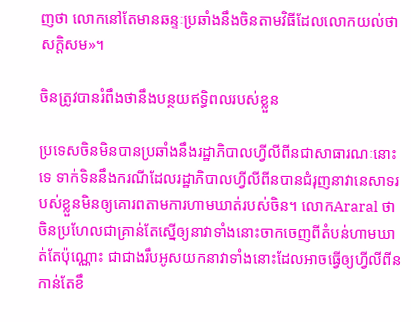ញថា លោកនៅតែមានឆន្ទៈប្រឆាំងនឹងចិនតាមវិធីដែលលោកយល់ថាសក្តិសម»។

ចិនត្រូវបានរំពឹងថានឹងបន្ថយឥទ្ធិពលរបស់ខ្លួន

ប្រទេសចិនមិនបានប្រឆាំងនឹងរដ្ឋាភិបាលហ្វីលីពីនជាសាធារណៈនោះទេ ទាក់ទិននឹងករណីដែលរដ្ឋាភិបាលហ្វីលីពីនបានជំរុញនាវានេសាទរបស់ខ្លួនមិនឲ្យគោរពតាមការហាមឃាត់របស់ចិន។ លោកAraral ថា ចិនប្រហែលជាគ្រាន់តែស្នើឲ្យនាវាទាំងនោះចាកចេញពីតំបន់ហាមឃាត់តែប៉ុណ្ណោះ ជាជាងរឹបអូសយកនាវាទាំងនោះដែលអាចធ្វើឲ្យហ្វីលីពីនកាន់តែខឹ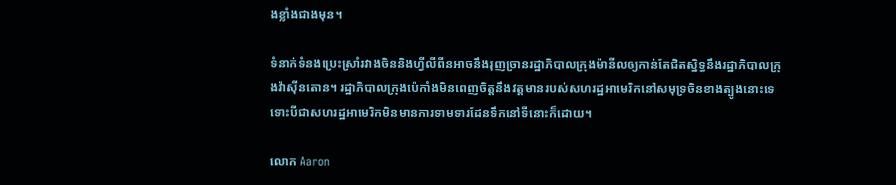ងខ្លាំងជាងមុន។

ទំនាក់ទំនងប្រេះស្រាំរវាងចិននិងហ្វីលីពីនអាចនឹងរុញច្រានរដ្ឋាភិបាលក្រុងម៉ានីលឲ្យកាន់តែជិតស្និទ្ធនឹងរដ្ឋាភិបាលក្រុងវ៉ាស៊ីនតោន។ រដ្ឋាភិបាលក្រុងប៉េកាំងមិនពេញចិត្តនឹងវត្តមានរបស់សហរដ្ឋអាមេរិកនៅសមុទ្រចិនខាងត្បូងនោះទេ ទោះបីជាសហរដ្ឋអាមេរិកមិនមានការទាមទារដែនទឹកនៅទីនោះក៏ដោយ។

លោក Aaron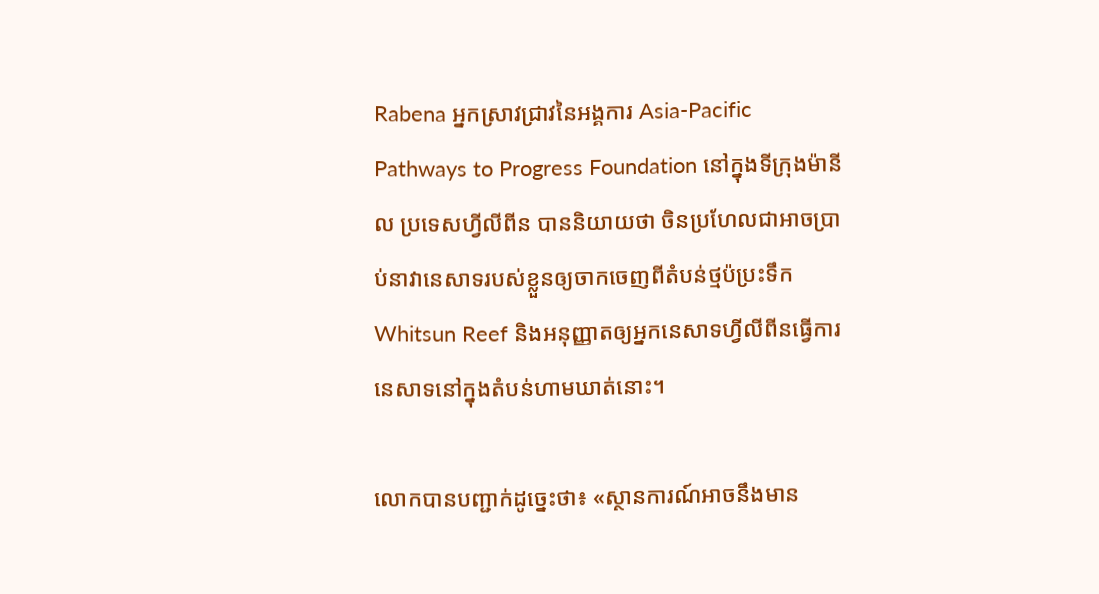Rabena អ្នកស្រាវជ្រាវនៃអង្គការ Asia-Pacific Pathways to Progress Foundation នៅក្នុងទីក្រុងម៉ានីល ប្រទេសហ្វីលីពីន បាននិយាយថា ចិនប្រហែលជាអាចប្រាប់នាវានេសាទរបស់ខ្លួនឲ្យចាកចេញពីតំបន់ថ្មប៉ប្រះទឹក Whitsun Reef និងអនុញ្ញាតឲ្យអ្នកនេសាទហ្វីលីពីនធ្វើការនេសាទនៅក្នុងតំបន់ហាមឃាត់នោះ។

លោកបានបញ្ជាក់ដូច្នេះថា៖ «ស្ថានការណ៍អាចនឹងមាន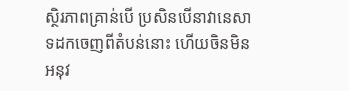ស្ថិរភាពគ្រាន់បើ ប្រសិនបើនាវានេសាទដកចេញពីតំបន់នោះ ហើយចិនមិនអនុវ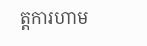ត្តការហាម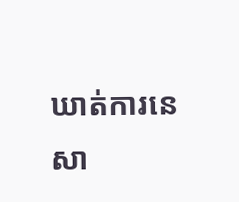ឃាត់ការនេសា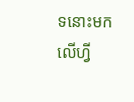ទនោះមកលើហ្វី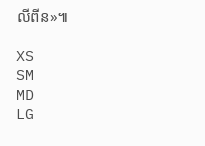លីពីន»៕

XS
SM
MD
LG